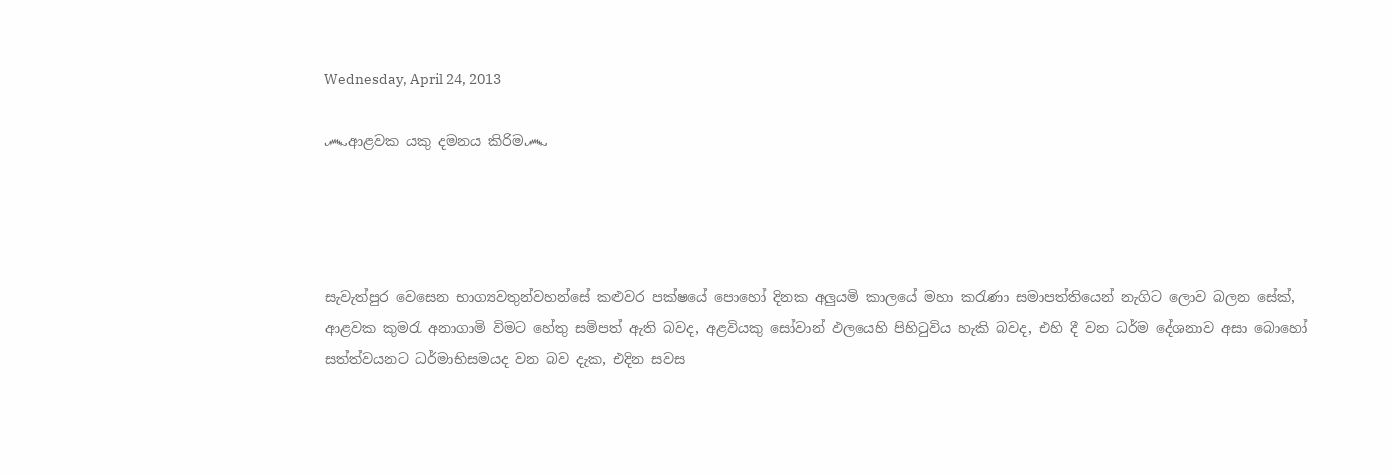Wednesday, April 24, 2013

෴ආළවක යකු දමනය කිරිම෴




සැවැත්පුර වෙසෙන භාග්‍යවතුන්වහන්සේ කළුවර පක්ෂයේ පොහෝ දිනක අලුයමි කාලයේ මහා කරැණා සමාපත්තියෙන් නැගිට ලොව බලන සේක්, ආළවක කුමරැ අනාගාමි විමට හේතු සමිපත් ඇති බවද, අළවියකු සෝවාන් ඵලයෙහි පිහිටුවිය හැකි බවද, එහි දී වන ධර්ම දේශනාව අසා බොහෝ සත්ත්වයනට ධර්මාභිසමයද වන බව දැක, එදින සවස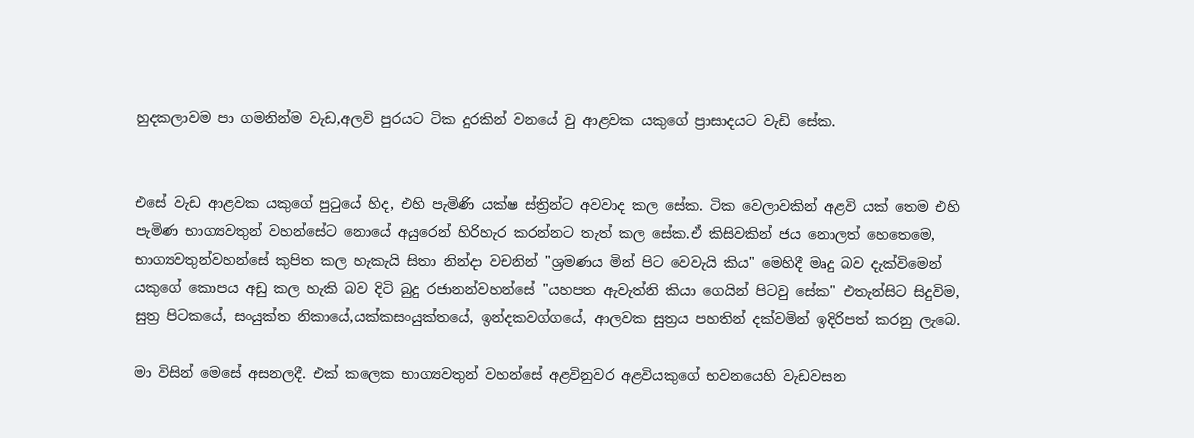හුදකලාවම පා ගමනින්ම වැඩ,අලවි පුරයට ටික දුරකින් වනයේ වු ආළවක යකුගේ ප්‍රාසාදයට වැඩි සේක.


එසේ වැඩ ආළවක යකුගේ පුටුයේ හිද, එහි පැමිණි යක්ෂ ස්ත්‍රින්ට අවවාද කල සේක. ටික වෙලාවකින් අළවි යක් තෙම එහි පැමිණ භාග්‍යවතුන් වහන්සේට නොයේ අයුරෙන් හිරිහැර කරන්නට තැත් කල සේක.ඒ කිසිවකින් ජය නොලත් හෙතෙමෙ, භාග්‍යවතුන්වහන්සේ කුපිත කල හැකැයි සිතා නින්දා වචනින් "ශ්‍රමණය මින් පිට වෙවැයි කිය" මෙහිදී මෘදු බව දැක්විමෙන් යකුගේ කොපය අඩු කල හැකි බව දිටි බුදු රජානන්වහන්සේ "යහපත ඇවැත්නි කියා ගෙයින් පිටවු සේක" එතැන්සිට සිදුවිම, සුත්‍ර පිටකයේ, සංයුක්ත නිකායේ,යක්කසංයුක්තයේ, ඉන්දකවග්ගයේ, ආලවක සුත්‍රය පහතින් දක්වමින් ඉදිරිපත් කරනු ලැබෙ.

මා විසින් මෙසේ අසනලදී. එක් කලෙක භාග්‍යවතුන් වහන්සේ අළවිනුවර අළවියකුගේ භවනයෙහි වැඩවසන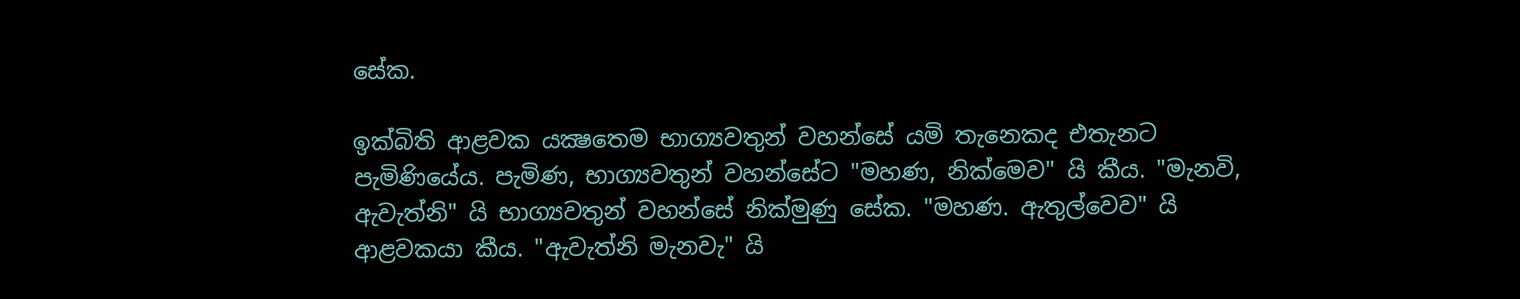සේක.

ඉක්බිති ආළවක යක්‍ෂතෙම භාග්‍යවතුන් වහන්සේ යමි තැනෙකද එතැනට පැමිණියේය. පැමිණ, භාග්‍යවතුන් වහන්සේට "මහණ, නික්මෙව" යි කීය. "මැනවි, ඇවැත්නි" යි භාග්‍යවතුන් වහන්සේ නික්මුණු සේක. "මහණ. ඇතුල්වෙව" යි ආළවකයා කීය. "ඇවැත්නි මැනවැ" යි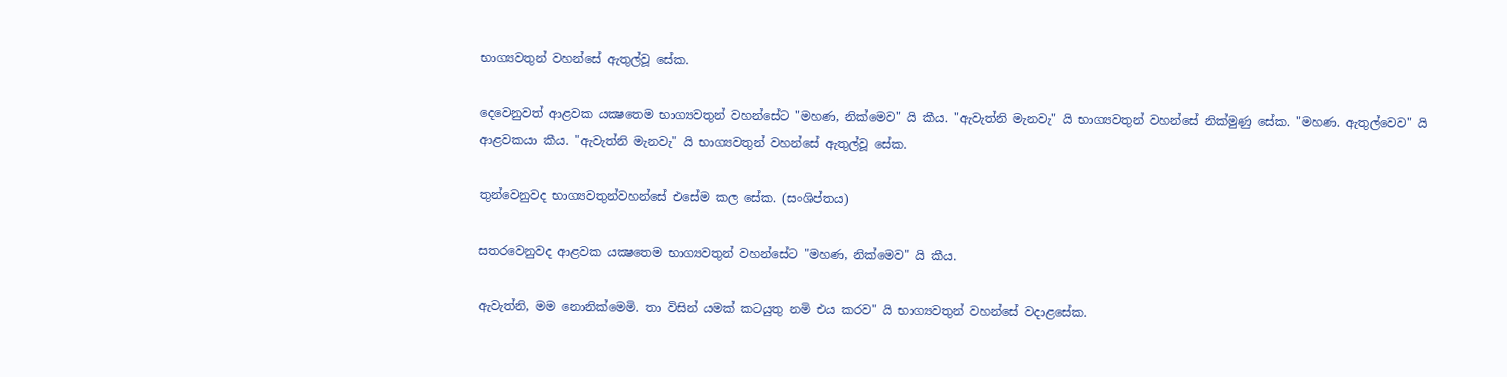භාග්‍යවතුන් වහන්සේ ඇතුල්වූ සේක.

දෙවෙනුවත් ආළවක යක්‍ෂතෙම භාග්‍යවතුන් වහන්සේට "මහණ, නික්මෙව" යි කීය. "ඇවැත්නි මැනවැ" යි භාග්‍යවතුන් වහන්සේ නික්මුණු සේක. "මහණ. ඇතුල්වෙව" යි ආළවකයා කීය. "ඇවැත්නි මැනවැ" යි භාග්‍යවතුන් වහන්සේ ඇතුල්වූ සේක.

තුන්වෙනුවද භාග්‍යවතුන්වහන්සේ එසේම කල සේක. (සංශිප්තය)

සතරවෙනුවද ආළවක යක්‍ෂතෙම භාග්‍යවතුන් වහන්සේට "මහණ, නික්මෙව" යි කීය.

ඇවැත්නි, මම නොනික්මෙමි. තා විසින් යමක් කටයුතු නමි එය කරව" යි භාග්‍යවතුන් වහන්සේ වදාළසේක.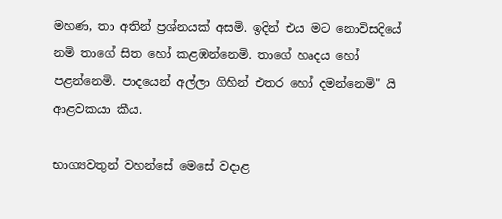මහණ, තා අතින් ප්‍රශ්නයක් අසමි. ඉදින් එය මට නොවිසදියේ නමි තාගේ සිත හෝ කළඹන්නෙමි. තාගේ හෘදය හෝ පළන්නෙමි. පාදයෙන් අල්ලා ගිහින් එතර හෝ දමන්නෙමි" යි ආළවකයා කීය.

භාග්‍යවතුන් වහන්සේ මෙසේ වදාළ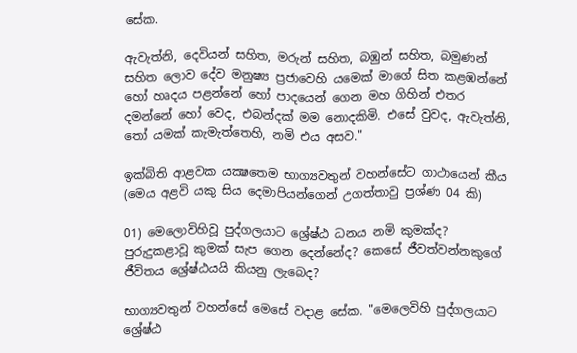සේක.

ඇවැත්නි, දෙවියන් සහිත, මරුන් සහිත, බඹුන් සහිත, බමුණන් සහිත ලොව දේව මනුෂ්‍ය ප්‍රජාවෙහි යමෙක් මාගේ සිත කළඹන්නේ හෝ හෘදය පළන්නේ හෝ පාදයෙන් ගෙන මහ ගිහින් එතර දමන්නේ හෝ වෙද, එබන්දක් මම නොදකිමි. එසේ වුවද, ඇවැත්නි, තෝ යමක් කැමැත්තෙහි, නමි එය අසව."

ඉක්බිති ආළවක යක්‍ෂතෙම භාග්‍යවතුන් වහන්සේට ගාථායෙන් කීය
(මෙය අළවි යකු සිය දෙමාපියන්ගෙන් උගත්තාවු ප්‍රශ්ණ 04 කි)

01) මෙලොවිහිවූ පුද්ගලයාට ශ්‍රේෂ්ඨ ධනය නමි කුමක්ද? පුරුදුකළාවූ කුමක් සැප ගෙන දෙන්නේද? කෙසේ ජීවත්වන්නකුගේ ජීවිතය ශ්‍රේෂ්ඨයයි කියනු ලැබෙද?

භාග්‍යවතුන් වහන්සේ මෙසේ වදාළ සේක. "මෙලෙවිහි පුද්ගලයාට ශ්‍රේෂ්ඨ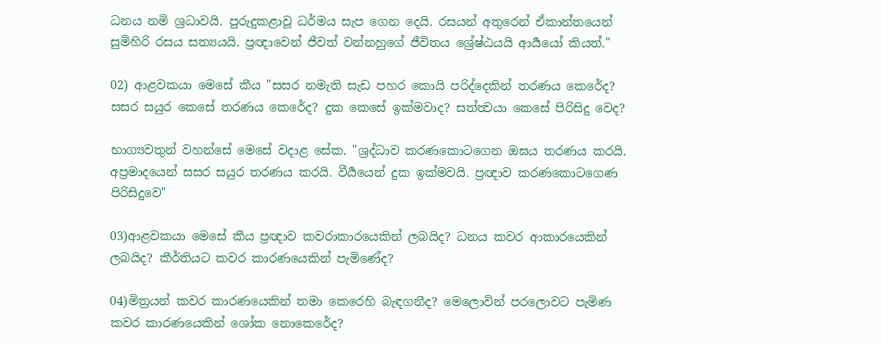ධනය නමි ශ්‍රධාවයි. පුරුදුකළාවූ ධර්මය සැප ගෙන දෙයි. රසයන් අතුරෙන් ඒකාන්තයෙන් සුමිහිරි රසය සත්‍යයයි. ප්‍රඥාවෙන් ජීවත් වන්නහුගේ ජීවිතය ශ්‍රේෂ්ඨයයි ආර්‍යයෝ කියත්."

02) ආළවකයා මෙසේ කීය "සසර නමැති සැඩ පහර කොයි පරිද්දෙකින් තරණය කෙරේද? සසර සයුර කෙසේ තරණය කෙරේද? දුක කෙසේ ඉක්මවාද? සත්ත්‍වයා කෙසේ පිරිසිදු වෙද?

භාග්‍යවතුන් වහන්සේ මෙසේ වදාළ සේක. "ශ්‍රද්ධාව කරණකොටගෙන ඔඝය තරණය කරයි. අප්‍රමාදයෙන් සසර සයුර තරණය කරයි. වීර්‍යයෙන් දුක ඉක්මවයි. ප්‍රඥාව කරණකොටගෙණ පිරිසිදුවෙ"

03)ආළවකයා මෙසේ කීය ප්‍රඥාව කවරාකාරයෙකින් ලබයිද? ධනය කවර ආකාරයෙකින් ලබයිද? කීර්තියට කවර කාරණයෙකින් පැමිණේද?

04)මිත්‍රයන් කවර කාරණයෙකින් තමා කෙරෙහි බැඳගනීද? මෙලොවින් පරලොවට පැමිණ කවර කාරණයෙකින් ශෝක නොකෙරේද?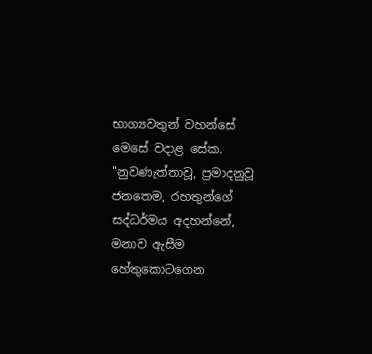භාග්‍යවතුන් වහන්සේ මෙසේ වදාළ සේක. "නුවණැත්තාවූ, ප්‍රමාදනුවූ ජනතෙම, රහතුන්ගේ සද්ධර්මය අදහන්නේ, මනාව ඇසීම හේතුකොටගෙන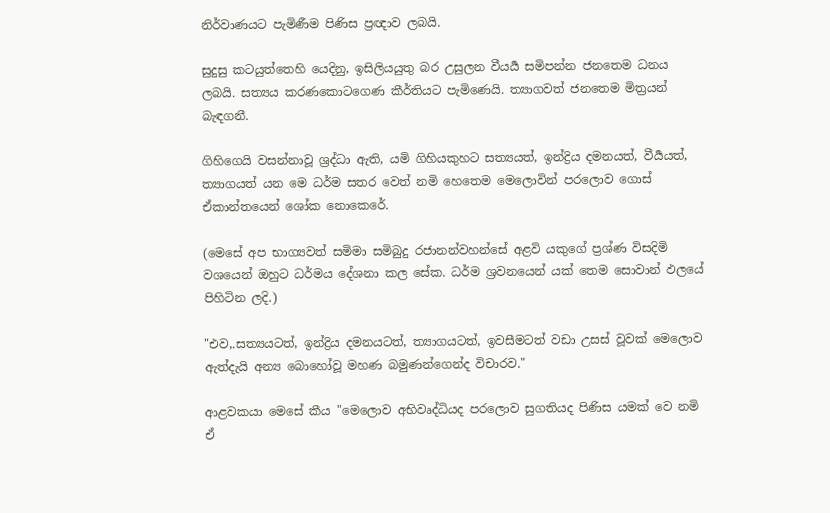නිර්වාණයට පැමිණීම පිණිස ප්‍රඥාව ලබයි.

සුදුසු කටයුත්තෙහි යෙදිනු, ඉසිලියයුතු බර උසුලන වීයර්‍ය සමිපන්න ජනතෙම ධනය ලබයි. සත්‍යය කරණකොටගෙණ කීර්තියට පැමිණෙයි. ත්‍යාගවත් ජනතෙම මිත්‍රයන් බැඳගනී.

ගිහිගෙයි වසන්නාවූ ශ්‍රද්ධා ඇති, යමි ගිහියකුහට සත්‍යයත්, ඉන්ද්‍රිය දමනයත්, වීර්‍යයත්, ත්‍යාගයත් යන මෙ ධර්ම සතර වෙත් නමි හෙතෙම මෙලොවින් පරලොව ගොස් ඒකාන්තයෙන් ශෝක නොකෙරේ.

(මෙසේ අප භාග්‍යවත් සමිමා සමිබුදු රජානන්වහන්සේ අළවි යකුගේ ප්‍රශ්ණ විසදිමි වශයෙන් ඔහුට ධර්මය දේශනා කල සේක. ධර්ම ශ්‍රවනයෙන් යක් තෙම සොවාන් ඵලයේ පිහිටින ලදි.)

"එව,.සත්‍යයටත්, ඉන්ද්‍රිය දමනයටත්, ත්‍යාගයටත්, ඉවසීමටත් වඩා උසස් වූවක් මෙලොව ඇත්දැයි අන්‍ය බොහෝවූ මහණ බමුණන්ගෙන්ද විචාරව."

ආළවකයා මෙසේ කීය "මෙලොව අභිවෘද්ධියද පරලොව සුගතියද පිණිස යමක් වෙ නමි ඒ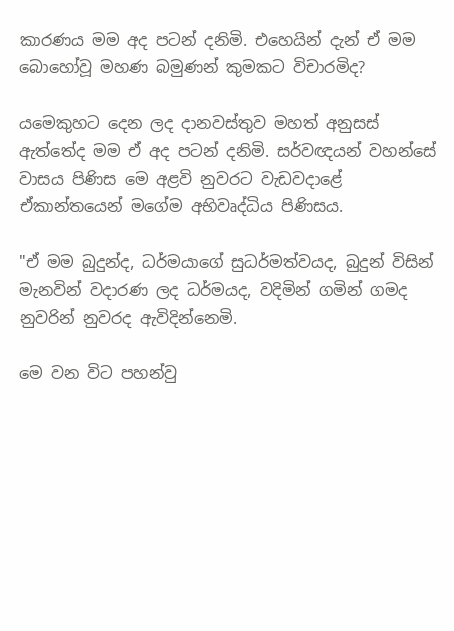කාරණය මම අද පටන් දනිමි. එහෙයින් දැන් ඒ මම බොහෝවූ මහණ බමුණන් කුමකට විචාරමිද?

යමෙකුහට දෙන ලද දානවස්තුව මහත් අනුසස් ඇත්තේද මම ඒ අද පටන් දනිමි. සර්වඥයන් වහන්සේ වාසය පිණිස මෙ අළවි නුවරට වැඩවදාළේ ඒකාන්තයෙන් මගේම අභිවෘද්ධිය පිණිසය.

"ඒ මම බුදුන්ද, ධර්මයාගේ සුධර්මත්වයද, බුදුන් විසින් මැනවින් වදාරණ ලද ධර්මයද, වදිමින් ගමින් ගමද නුවරින් නුවරද ඇවිදින්නෙමි.

මෙ වන විට පහන්වු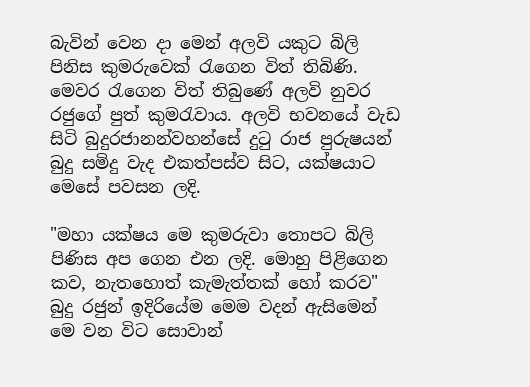බැවින් වෙන දා මෙන් අලවි යකුට බිලි පිනිස කුමරුවෙක් රැගෙන විත් තිබිණි. මෙවර රැගෙන විත් තිබුණේ අලවි නුවර රජුගේ පුත් කුමරැවාය. අලවි භවනයේ වැඩ සිටි බුදුරජානන්වහන්සේ දුටු රාජ පුරුෂයන් බුදු සමිදු වැද එකත්පස්ව සිට, යක්ෂයාට මෙසේ පවසන ලදි.

"මහා යක්ෂය මෙ කුමරුවා තොපට බිලි පිණිස අප ගෙන එන ලදි. මොහු පිළිගෙන කව, නැතහොත් කැමැත්තක් හෝ කරව" බුදු රජුන් ඉදිරියේම මෙම වදන් ඇසිමෙන් මෙ වන විට සොවාන්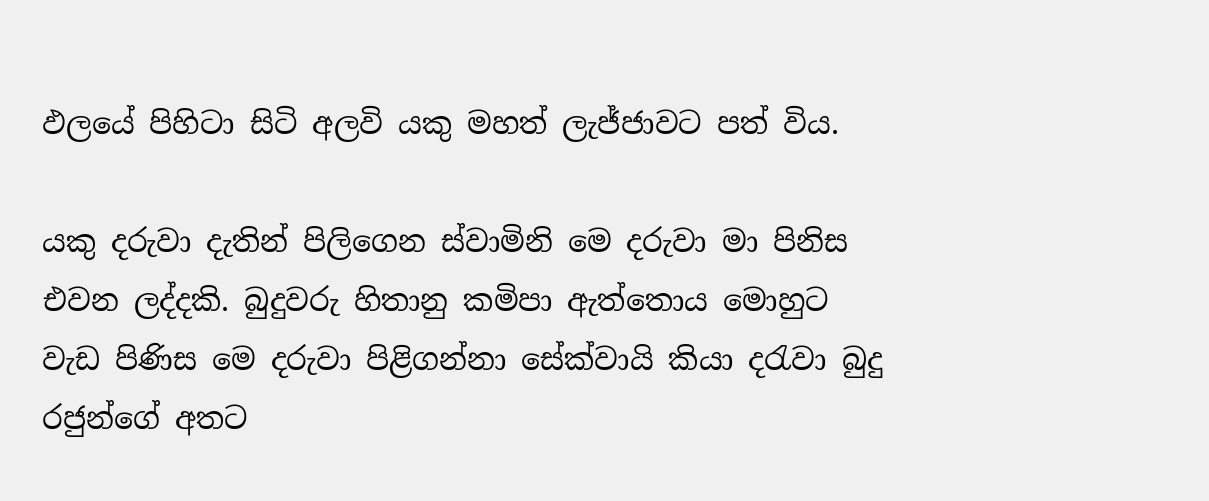ඵලයේ පිහිටා සිටි අලවි යකු මහත් ලැජ්ජාවට පත් විය.

යකු දරුවා දැතින් පිලිගෙන ස්වාමිනි මෙ දරුවා මා පිනිස එවන ලද්දකි. බුදුවරු හිතානු කමිපා ඇත්තොය මොහුට වැඩ පිණිස මෙ දරුවා පිළිගන්නා සේක්වායි කියා දරැවා බුදු රජුන්ගේ අතට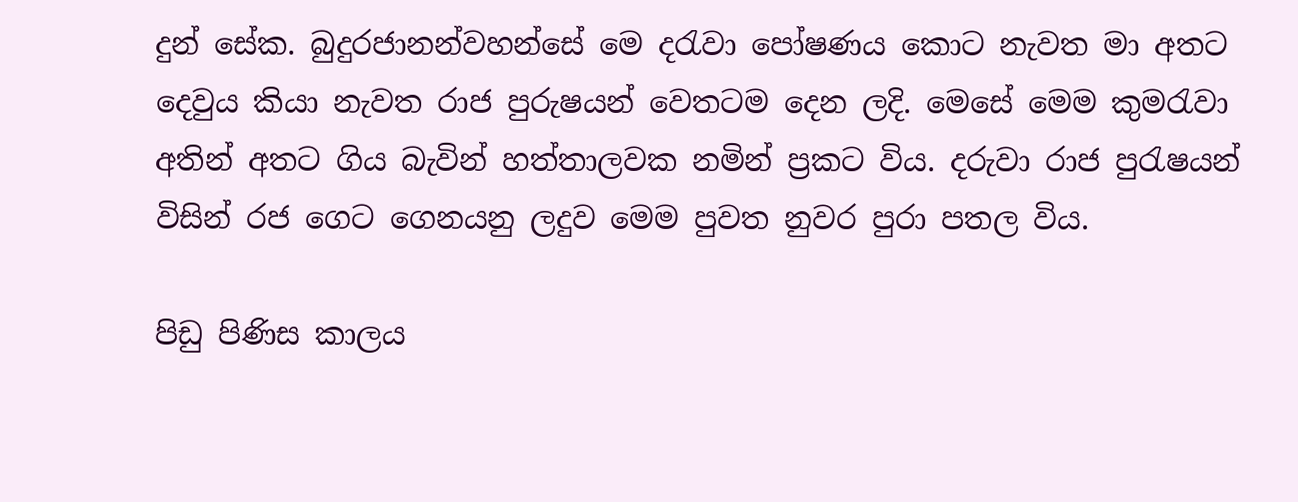දුන් සේක. බුදුරජානන්වහන්සේ මෙ දරැවා පෝෂණය කොට නැවත මා අතට දෙවුය කියා නැවත රාජ පුරුෂයන් වෙතටම දෙන ලදි. මෙසේ මෙම කුමරැවා අතින් අතට ගිය බැවින් හත්තාලවක නමින් ප්‍රකට විය. දරුවා රාජ පුරැෂයන් විසින් රජ ගෙට ගෙනයනු ලදුව මෙම පුවත නුවර පුරා පතල විය.

පිඩු පිණිස කාලය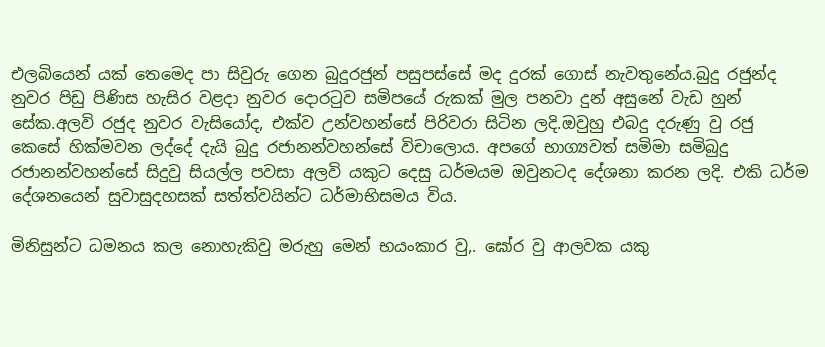එලබියෙන් යක් තෙමෙද පා සිවුරු ගෙන බුදුරජුන් පසුපස්සේ මද දුරක් ගොස් නැවතුනේය.බුදු රජුන්ද නුවර පිඩු පිණිස හැසිර වළදා නුවර දොරටුව සමිපයේ රුකක් මුල පනවා දුන් අසුනේ වැඩ හුන් සේක.අලවි රජුද නුවර වැසියෝද, එක්ව උන්වහන්සේ පිරිවරා සිටින ලදි.ඔවුහු එබදු දරුණු වු රජු කෙසේ හික්මවන ලද්දේ දැයි බුදු රජානන්වහන්සේ විචාලොය. අපගේ භාග්‍යවත් සමිමා සමිබුදු රජානන්වහන්සේ සිදුවු සියල්ල පවසා අලවි යකුට දෙසු ධර්මයම ඔවුනටද දේශනා කරන ලදි. එකි ධර්ම දේශනයෙන් සුවාසුදහසක් සත්ත්වයින්ට ධර්මාභිසමය විය.

මිනිසුන්ට ධමනය කල නොහැකිවු මරුහු මෙන් භයංකාර වු,. ඝෝර වු ආලවක යකු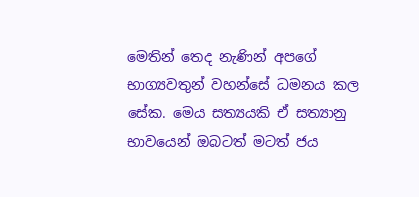මෙතින් තෙද නැණින් අපගේ භාග්‍යවතුන් වහන්සේ ධමනය කල සේක. මෙය සත්‍යයකි ඒ සත්‍යානු භාවයෙන් ඔබටත් මටත් ජය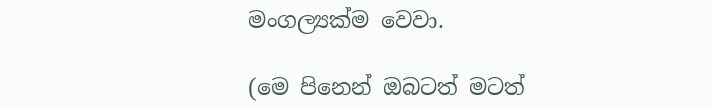මංගල්‍යක්ම වෙවා.

(මෙ පිනෙන් ඔබටත් මටත්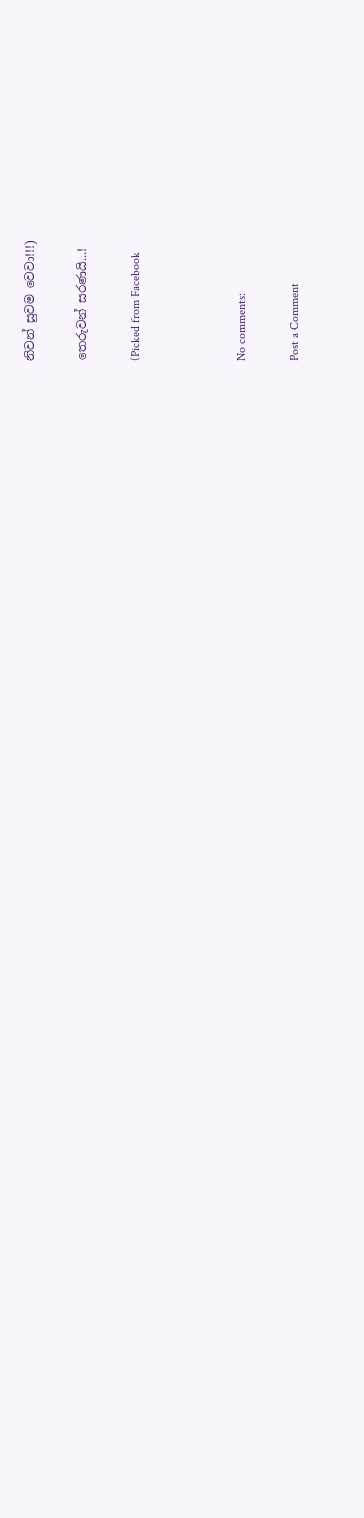නිවන් සුවම වෙවා!!!)

තෙරුවන් සරණයි...!

(Picked from Facebook



No comments:

Post a Comment